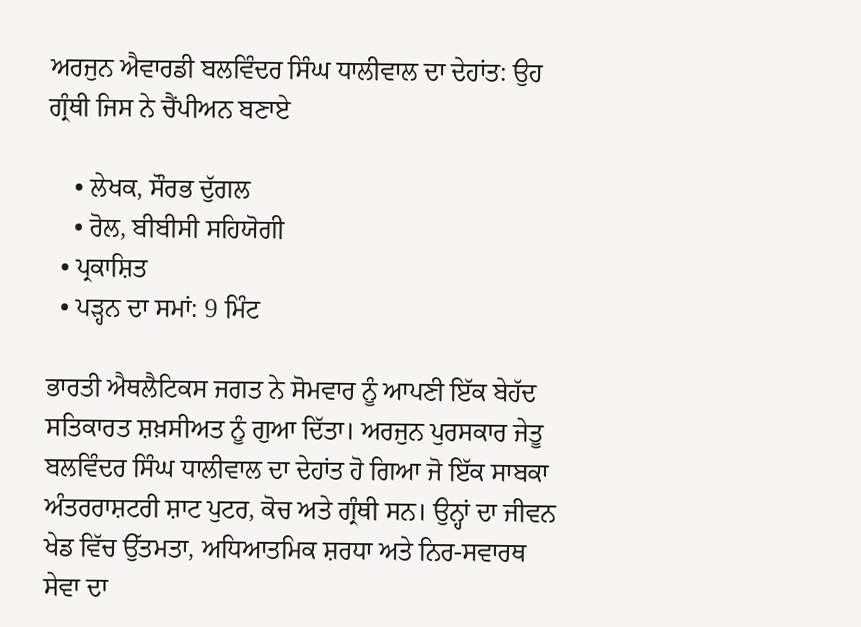ਅਰਜੁਨ ਐਵਾਰਡੀ ਬਲਵਿੰਦਰ ਸਿੰਘ ਧਾਲੀਵਾਲ ਦਾ ਦੇਹਾਂਤ: ਉਹ ਗ੍ਰੰਥੀ ਜਿਸ ਨੇ ਚੈਂਪੀਅਨ ਬਣਾਏ

    • ਲੇਖਕ, ਸੌਰਭ ਦੁੱਗਲ
    • ਰੋਲ, ਬੀਬੀਸੀ ਸਹਿਯੋਗੀ
  • ਪ੍ਰਕਾਸ਼ਿਤ
  • ਪੜ੍ਹਨ ਦਾ ਸਮਾਂ: 9 ਮਿੰਟ

ਭਾਰਤੀ ਐਥਲੈਟਿਕਸ ਜਗਤ ਨੇ ਸੋਮਵਾਰ ਨੂੰ ਆਪਣੀ ਇੱਕ ਬੇਹੱਦ ਸਤਿਕਾਰਤ ਸ਼ਖ਼ਸੀਅਤ ਨੂੰ ਗੁਆ ਦਿੱਤਾ। ਅਰਜੁਨ ਪੁਰਸਕਾਰ ਜੇਤੂ ਬਲਵਿੰਦਰ ਸਿੰਘ ਧਾਲੀਵਾਲ ਦਾ ਦੇਹਾਂਤ ਹੋ ਗਿਆ ਜੋ ਇੱਕ ਸਾਬਕਾ ਅੰਤਰਰਾਸ਼ਟਰੀ ਸ਼ਾਟ ਪੁਟਰ, ਕੋਚ ਅਤੇ ਗ੍ਰੰਥੀ ਸਨ। ਉਨ੍ਹਾਂ ਦਾ ਜੀਵਨ ਖੇਡ ਵਿੱਚ ਉੱਤਮਤਾ, ਅਧਿਆਤਮਿਕ ਸ਼ਰਧਾ ਅਤੇ ਨਿਰ-ਸਵਾਰਥ ਸੇਵਾ ਦਾ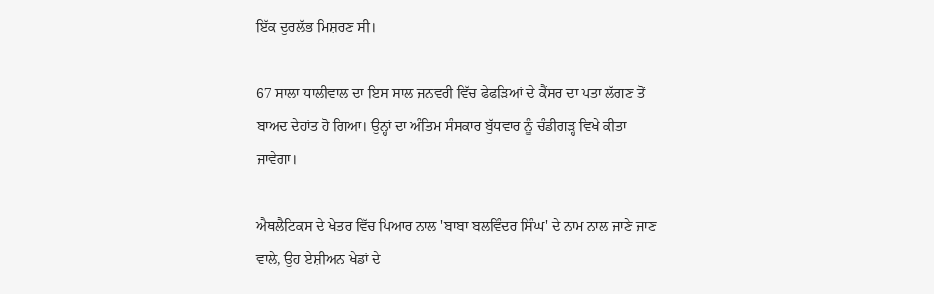ਇੱਕ ਦੁਰਲੱਭ ਮਿਸ਼ਰਣ ਸੀ।

67 ਸਾਲਾ ਧਾਲੀਵਾਲ ਦਾ ਇਸ ਸਾਲ ਜਨਵਰੀ ਵਿੱਚ ਫੇਫੜਿਆਂ ਦੇ ਕੈਂਸਰ ਦਾ ਪਤਾ ਲੱਗਣ ਤੋਂ ਬਾਅਦ ਦੇਹਾਂਤ ਹੋ ਗਿਆ। ਉਨ੍ਹਾਂ ਦਾ ਅੰਤਿਮ ਸੰਸਕਾਰ ਬੁੱਧਵਾਰ ਨੂੰ ਚੰਡੀਗੜ੍ਹ ਵਿਖੇ ਕੀਤਾ ਜਾਵੇਗਾ।

ਐਥਲੈਟਿਕਸ ਦੇ ਖੇਤਰ ਵਿੱਚ ਪਿਆਰ ਨਾਲ 'ਬਾਬਾ ਬਲਵਿੰਦਰ ਸਿੰਘ' ਦੇ ਨਾਮ ਨਾਲ ਜਾਣੇ ਜਾਣ ਵਾਲੇ, ਉਹ ਏਸ਼ੀਅਨ ਖੇਡਾਂ ਦੇ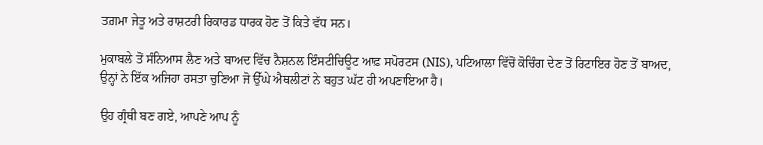ਤਗ਼ਮਾ ਜੇਤੂ ਅਤੇ ਰਾਸ਼ਟਰੀ ਰਿਕਾਰਡ ਧਾਰਕ ਹੋਣ ਤੋਂ ਕਿਤੇ ਵੱਧ ਸਨ।

ਮੁਕਾਬਲੇ ਤੋਂ ਸੰਨਿਆਸ ਲੈਣ ਅਤੇ ਬਾਅਦ ਵਿੱਚ ਨੈਸ਼ਨਲ ਇੰਸਟੀਚਿਊਟ ਆਫ਼ ਸਪੋਰਟਸ (NIS), ਪਟਿਆਲਾ ਵਿੱਚੋਂ ਕੋਚਿੰਗ ਦੇਣ ਤੋਂ ਰਿਟਾਇਰ ਹੋਣ ਤੋਂ ਬਾਅਦ, ਉਨ੍ਹਾਂ ਨੇ ਇੱਕ ਅਜਿਹਾ ਰਸਤਾ ਚੁਣਿਆ ਜੋ ਉੱਘੇ ਐਥਲੀਟਾਂ ਨੇ ਬਹੁਤ ਘੱਟ ਹੀ ਅਪਣਾਇਆ ਹੈ।

ਉਹ ਗ੍ਰੰਥੀ ਬਣ ਗਏ, ਆਪਣੇ ਆਪ ਨੂੰ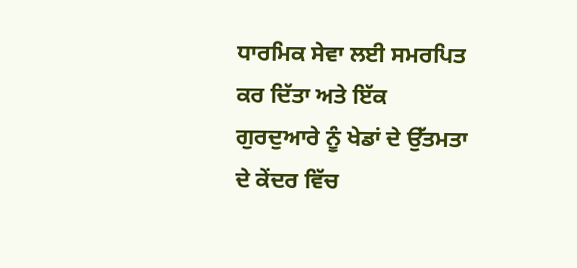ਧਾਰਮਿਕ ਸੇਵਾ ਲਈ ਸਮਰਪਿਤ ਕਰ ਦਿੱਤਾ ਅਤੇ ਇੱਕ ਗੁਰਦੁਆਰੇ ਨੂੰ ਖੇਡਾਂ ਦੇ ਉੱਤਮਤਾ ਦੇ ਕੇਂਦਰ ਵਿੱਚ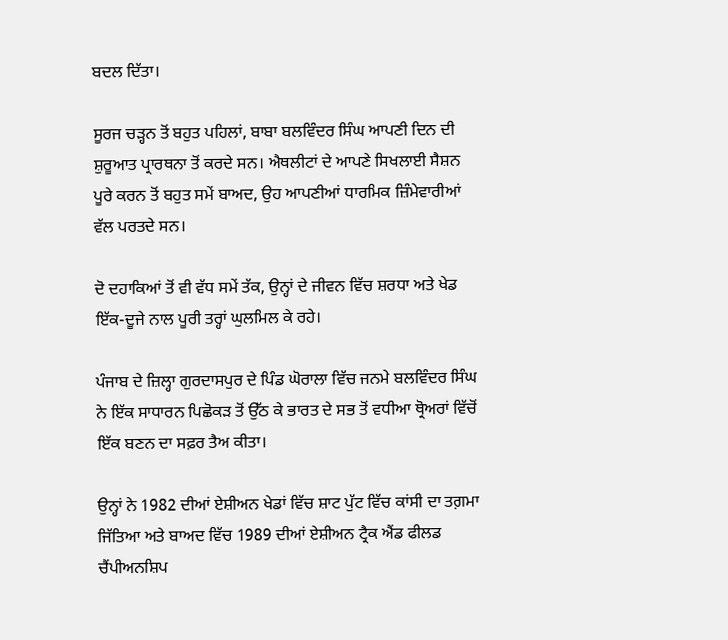ਬਦਲ ਦਿੱਤਾ।

ਸੂਰਜ ਚੜ੍ਹਨ ਤੋਂ ਬਹੁਤ ਪਹਿਲਾਂ, ਬਾਬਾ ਬਲਵਿੰਦਰ ਸਿੰਘ ਆਪਣੀ ਦਿਨ ਦੀ ਸ਼ੁਰੂਆਤ ਪ੍ਰਾਰਥਨਾ ਤੋਂ ਕਰਦੇ ਸਨ। ਐਥਲੀਟਾਂ ਦੇ ਆਪਣੇ ਸਿਖਲਾਈ ਸੈਸ਼ਨ ਪੂਰੇ ਕਰਨ ਤੋਂ ਬਹੁਤ ਸਮੇਂ ਬਾਅਦ, ਉਹ ਆਪਣੀਆਂ ਧਾਰਮਿਕ ਜ਼ਿੰਮੇਵਾਰੀਆਂ ਵੱਲ ਪਰਤਦੇ ਸਨ।

ਦੋ ਦਹਾਕਿਆਂ ਤੋਂ ਵੀ ਵੱਧ ਸਮੇਂ ਤੱਕ, ਉਨ੍ਹਾਂ ਦੇ ਜੀਵਨ ਵਿੱਚ ਸ਼ਰਧਾ ਅਤੇ ਖੇਡ ਇੱਕ-ਦੂਜੇ ਨਾਲ ਪੂਰੀ ਤਰ੍ਹਾਂ ਘੁਲਮਿਲ ਕੇ ਰਹੇ।

ਪੰਜਾਬ ਦੇ ਜ਼ਿਲ੍ਹਾ ਗੁਰਦਾਸਪੁਰ ਦੇ ਪਿੰਡ ਘੋਰਾਲਾ ਵਿੱਚ ਜਨਮੇ ਬਲਵਿੰਦਰ ਸਿੰਘ ਨੇ ਇੱਕ ਸਾਧਾਰਨ ਪਿਛੋਕੜ ਤੋਂ ਉੱਠ ਕੇ ਭਾਰਤ ਦੇ ਸਭ ਤੋਂ ਵਧੀਆ ਥ੍ਰੋਅਰਾਂ ਵਿੱਚੋਂ ਇੱਕ ਬਣਨ ਦਾ ਸਫ਼ਰ ਤੈਅ ਕੀਤਾ।

ਉਨ੍ਹਾਂ ਨੇ 1982 ਦੀਆਂ ਏਸ਼ੀਅਨ ਖੇਡਾਂ ਵਿੱਚ ਸ਼ਾਟ ਪੁੱਟ ਵਿੱਚ ਕਾਂਸੀ ਦਾ ਤਗ਼ਮਾ ਜਿੱਤਿਆ ਅਤੇ ਬਾਅਦ ਵਿੱਚ 1989 ਦੀਆਂ ਏਸ਼ੀਅਨ ਟ੍ਰੈਕ ਐਂਡ ਫੀਲਡ ਚੈਂਪੀਅਨਸ਼ਿਪ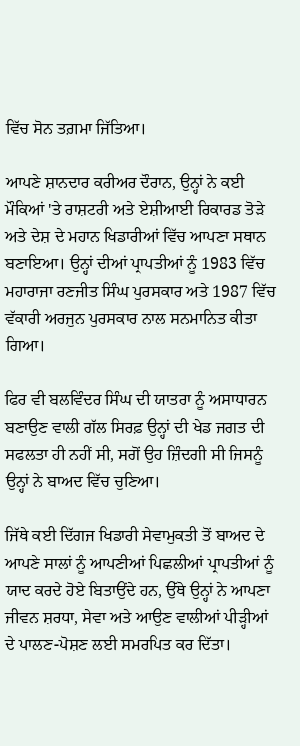ਵਿੱਚ ਸੋਨ ਤਗ਼ਮਾ ਜਿੱਤਿਆ।

ਆਪਣੇ ਸ਼ਾਨਦਾਰ ਕਰੀਅਰ ਦੌਰਾਨ, ਉਨ੍ਹਾਂ ਨੇ ਕਈ ਮੌਕਿਆਂ 'ਤੇ ਰਾਸ਼ਟਰੀ ਅਤੇ ਏਸ਼ੀਆਈ ਰਿਕਾਰਡ ਤੋੜੇ ਅਤੇ ਦੇਸ਼ ਦੇ ਮਹਾਨ ਖਿਡਾਰੀਆਂ ਵਿੱਚ ਆਪਣਾ ਸਥਾਨ ਬਣਾਇਆ। ਉਨ੍ਹਾਂ ਦੀਆਂ ਪ੍ਰਾਪਤੀਆਂ ਨੂੰ 1983 ਵਿੱਚ ਮਹਾਰਾਜਾ ਰਣਜੀਤ ਸਿੰਘ ਪੁਰਸਕਾਰ ਅਤੇ 1987 ਵਿੱਚ ਵੱਕਾਰੀ ਅਰਜੁਨ ਪੁਰਸਕਾਰ ਨਾਲ ਸਨਮਾਨਿਤ ਕੀਤਾ ਗਿਆ।

ਫਿਰ ਵੀ ਬਲਵਿੰਦਰ ਸਿੰਘ ਦੀ ਯਾਤਰਾ ਨੂੰ ਅਸਾਧਾਰਨ ਬਣਾਉਣ ਵਾਲੀ ਗੱਲ ਸਿਰਫ਼ ਉਨ੍ਹਾਂ ਦੀ ਖੇਡ ਜਗਤ ਦੀ ਸਫਲਤਾ ਹੀ ਨਹੀਂ ਸੀ, ਸਗੋਂ ਉਹ ਜ਼ਿੰਦਗੀ ਸੀ ਜਿਸਨੂੰ ਉਨ੍ਹਾਂ ਨੇ ਬਾਅਦ ਵਿੱਚ ਚੁਣਿਆ।

ਜਿੱਥੇ ਕਈ ਦਿੱਗਜ ਖਿਡਾਰੀ ਸੇਵਾਮੁਕਤੀ ਤੋਂ ਬਾਅਦ ਦੇ ਆਪਣੇ ਸਾਲਾਂ ਨੂੰ ਆਪਣੀਆਂ ਪਿਛਲੀਆਂ ਪ੍ਰਾਪਤੀਆਂ ਨੂੰ ਯਾਦ ਕਰਦੇ ਹੋਏ ਬਿਤਾਉਂਦੇ ਹਨ, ਉੱਥੇ ਉਨ੍ਹਾਂ ਨੇ ਆਪਣਾ ਜੀਵਨ ਸ਼ਰਧਾ, ਸੇਵਾ ਅਤੇ ਆਉਣ ਵਾਲੀਆਂ ਪੀੜ੍ਹੀਆਂ ਦੇ ਪਾਲਣ-ਪੋਸ਼ਣ ਲਈ ਸਮਰਪਿਤ ਕਰ ਦਿੱਤਾ।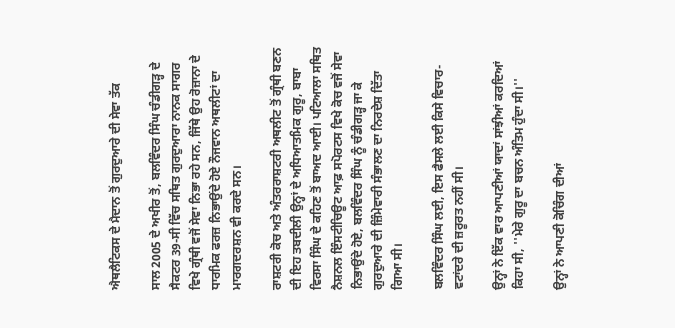ਐਥਲੈਟਿਕਸ ਦੇ ਮੈਦਾਨ ਤੋਂ ਗੁਰਦੁਆਰੇ ਦੀ ਸੇਵਾ ਤੱਕ

ਸਾਲ 2005 ਦੇ ਅਖੀਰ ਤੋਂ, ਬਲਵਿੰਦਰ ਸਿੰਘ ਚੰਡੀਗੜ੍ਹ ਦੇ ਸੈਕਟਰ 39-ਸੀ ਵਿੱਚ ਸਥਿਤ ਗੁਰਦੁਆਰਾ ਨਾਨਕ ਸਾਗਰ ਵਿਖੇ ਗ੍ਰੰਥੀ ਵਜੋਂ ਸੇਵਾ ਨਿਭਾ ਰਹੇ ਸਨ, ਜਿੱਥੇ ਉਹ ਰੋਜ਼ਾਨਾ ਦੇ ਧਾਰਮਿਕ ਫਰਜ਼ ਨਿਭਾਉਂਦੇ ਹੋਏ ਨੌਜਵਾਨ ਅਥਲੀਟਾਂ ਦਾ ਮਾਰਗਦਰਸ਼ਨ ਵੀ ਕਰਦੇ ਸਨ।

ਰਾਸ਼ਟਰੀ ਕੋਚ ਅਤੇ ਅੰਤਰਰਾਸ਼ਟਰੀ ਅਥਲੀਟ ਤੋਂ ਗ੍ਰੰਥੀ ਬਣਨ ਦੀ ਇਹ ਤਬਦੀਲੀ ਉਨ੍ਹਾਂ ਦੇ ਅਧਿਆਤਮਿਕ ਗੁਰੂ, ਬਾਬਾ ਵਿਰਸਾ ਸਿੰਘ ਦੇ ਕਹਿਣ ਤੋਂ ਬਾਅਦ ਆਈ। ਪਟਿਆਲਾ ਸਥਿਤ ਨੈਸ਼ਨਲ ਇੰਸਟੀਚਿਊਟ ਆਫ਼ ਸਪੋਰਟਸ ਵਿਖੇ ਕੋਚ ਵਜੋਂ ਸੇਵਾ ਨਿਭਾਉਂਦੇ ਹੋਏ, ਬਲਵਿੰਦਰ ਸਿੰਘ ਨੂੰ ਚੰਡੀਗੜ੍ਹ ਜਾ ਕੇ ਗੁਰਦੁਆਰੇ ਦੀ ਜ਼ਿੰਮੇਵਾਰੀ ਸੰਭਾਲਣ ਦਾ ਨਿਰਦੇਸ਼ ਦਿੱਤਾ ਗਿਆ ਸੀ।

ਬਲਵਿੰਦਰ ਸਿੰਘ ਲਈ, ਇਸ ਫੈਸਲੇ ਲਈ ਕਿਸੇ ਵਿਚਾਰ-ਵਟਾਂਦਰੇ ਦੀ ਜ਼ਰੂਰਤ ਨਹੀਂ ਸੀ।

ਉਨ੍ਹਾਂ ਨੇ ਇੱਕ ਵਾਰ ਆਪਣੀਆਂ ਯਾਦਾਂ ਸਾਂਝੀਆਂ ਕਰਦਿਆਂ ਕਿਹਾ ਸੀ, ''ਮੇਰੇ ਗੁਰੂ ਦਾ ਬਚਨ ਅੰਤਿਮ ਹੁੰਦਾ ਸੀ।''

ਉਨ੍ਹਾਂ ਨੇ ਆਪਣੀ ਕੋਚਿੰਗ ਦੀਆਂ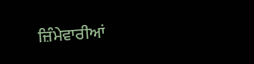ਜ਼ਿੰਮੇਵਾਰੀਆਂ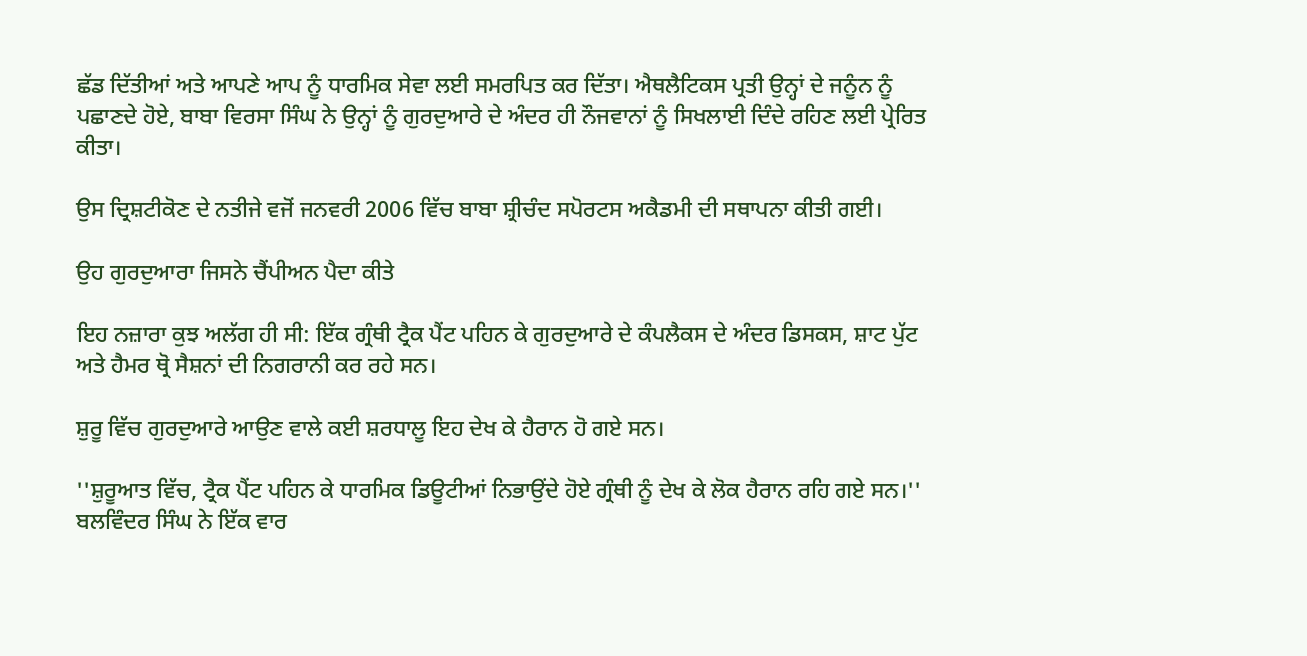ਛੱਡ ਦਿੱਤੀਆਂ ਅਤੇ ਆਪਣੇ ਆਪ ਨੂੰ ਧਾਰਮਿਕ ਸੇਵਾ ਲਈ ਸਮਰਪਿਤ ਕਰ ਦਿੱਤਾ। ਐਥਲੈਟਿਕਸ ਪ੍ਰਤੀ ਉਨ੍ਹਾਂ ਦੇ ਜਨੂੰਨ ਨੂੰ ਪਛਾਣਦੇ ਹੋਏ, ਬਾਬਾ ਵਿਰਸਾ ਸਿੰਘ ਨੇ ਉਨ੍ਹਾਂ ਨੂੰ ਗੁਰਦੁਆਰੇ ਦੇ ਅੰਦਰ ਹੀ ਨੌਜਵਾਨਾਂ ਨੂੰ ਸਿਖਲਾਈ ਦਿੰਦੇ ਰਹਿਣ ਲਈ ਪ੍ਰੇਰਿਤ ਕੀਤਾ।

ਉਸ ਦ੍ਰਿਸ਼ਟੀਕੋਣ ਦੇ ਨਤੀਜੇ ਵਜੋਂ ਜਨਵਰੀ 2006 ਵਿੱਚ ਬਾਬਾ ਸ਼੍ਰੀਚੰਦ ਸਪੋਰਟਸ ਅਕੈਡਮੀ ਦੀ ਸਥਾਪਨਾ ਕੀਤੀ ਗਈ।

ਉਹ ਗੁਰਦੁਆਰਾ ਜਿਸਨੇ ਚੈਂਪੀਅਨ ਪੈਦਾ ਕੀਤੇ

ਇਹ ਨਜ਼ਾਰਾ ਕੁਝ ਅਲੱਗ ਹੀ ਸੀ: ਇੱਕ ਗ੍ਰੰਥੀ ਟ੍ਰੈਕ ਪੈਂਟ ਪਹਿਨ ਕੇ ਗੁਰਦੁਆਰੇ ਦੇ ਕੰਪਲੈਕਸ ਦੇ ਅੰਦਰ ਡਿਸਕਸ, ਸ਼ਾਟ ਪੁੱਟ ਅਤੇ ਹੈਮਰ ਥ੍ਰੋ ਸੈਸ਼ਨਾਂ ਦੀ ਨਿਗਰਾਨੀ ਕਰ ਰਹੇ ਸਨ।

ਸ਼ੁਰੂ ਵਿੱਚ ਗੁਰਦੁਆਰੇ ਆਉਣ ਵਾਲੇ ਕਈ ਸ਼ਰਧਾਲੂ ਇਹ ਦੇਖ ਕੇ ਹੈਰਾਨ ਹੋ ਗਏ ਸਨ।

''ਸ਼ੁਰੂਆਤ ਵਿੱਚ, ਟ੍ਰੈਕ ਪੈਂਟ ਪਹਿਨ ਕੇ ਧਾਰਮਿਕ ਡਿਊਟੀਆਂ ਨਿਭਾਉਂਦੇ ਹੋਏ ਗ੍ਰੰਥੀ ਨੂੰ ਦੇਖ ਕੇ ਲੋਕ ਹੈਰਾਨ ਰਹਿ ਗਏ ਸਨ।'' ਬਲਵਿੰਦਰ ਸਿੰਘ ਨੇ ਇੱਕ ਵਾਰ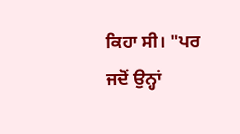ਕਿਹਾ ਸੀ। "ਪਰ ਜਦੋਂ ਉਨ੍ਹਾਂ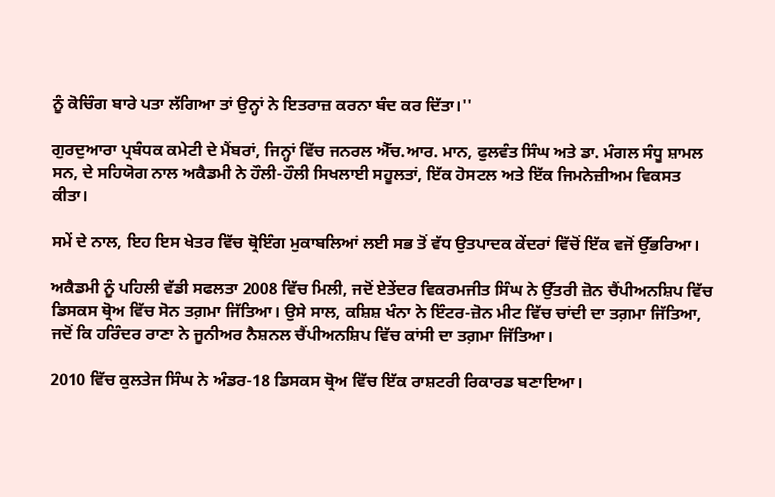ਨੂੰ ਕੋਚਿੰਗ ਬਾਰੇ ਪਤਾ ਲੱਗਿਆ ਤਾਂ ਉਨ੍ਹਾਂ ਨੇ ਇਤਰਾਜ਼ ਕਰਨਾ ਬੰਦ ਕਰ ਦਿੱਤਾ।''

ਗੁਰਦੁਆਰਾ ਪ੍ਰਬੰਧਕ ਕਮੇਟੀ ਦੇ ਮੈਂਬਰਾਂ, ਜਿਨ੍ਹਾਂ ਵਿੱਚ ਜਨਰਲ ਐੱਚ.ਆਰ. ਮਾਨ, ਫੁਲਵੰਤ ਸਿੰਘ ਅਤੇ ਡਾ. ਮੰਗਲ ਸੰਧੂ ਸ਼ਾਮਲ ਸਨ, ਦੇ ਸਹਿਯੋਗ ਨਾਲ ਅਕੈਡਮੀ ਨੇ ਹੌਲੀ-ਹੌਲੀ ਸਿਖਲਾਈ ਸਹੂਲਤਾਂ, ਇੱਕ ਹੋਸਟਲ ਅਤੇ ਇੱਕ ਜਿਮਨੇਜ਼ੀਅਮ ਵਿਕਸਤ ਕੀਤਾ।

ਸਮੇਂ ਦੇ ਨਾਲ, ਇਹ ਇਸ ਖੇਤਰ ਵਿੱਚ ਥ੍ਰੋਇੰਗ ਮੁਕਾਬਲਿਆਂ ਲਈ ਸਭ ਤੋਂ ਵੱਧ ਉਤਪਾਦਕ ਕੇਂਦਰਾਂ ਵਿੱਚੋਂ ਇੱਕ ਵਜੋਂ ਉੱਭਰਿਆ।

ਅਕੈਡਮੀ ਨੂੰ ਪਹਿਲੀ ਵੱਡੀ ਸਫਲਤਾ 2008 ਵਿੱਚ ਮਿਲੀ, ਜਦੋਂ ਏਤੇਂਦਰ ਵਿਕਰਮਜੀਤ ਸਿੰਘ ਨੇ ਉੱਤਰੀ ਜ਼ੋਨ ਚੈਂਪੀਅਨਸ਼ਿਪ ਵਿੱਚ ਡਿਸਕਸ ਥ੍ਰੋਅ ਵਿੱਚ ਸੋਨ ਤਗ਼ਮਾ ਜਿੱਤਿਆ। ਉਸੇ ਸਾਲ, ਕਸ਼ਿਸ਼ ਖੰਨਾ ਨੇ ਇੰਟਰ-ਜ਼ੋਨ ਮੀਟ ਵਿੱਚ ਚਾਂਦੀ ਦਾ ਤਗ਼ਮਾ ਜਿੱਤਿਆ, ਜਦੋਂ ਕਿ ਹਰਿੰਦਰ ਰਾਣਾ ਨੇ ਜੂਨੀਅਰ ਨੈਸ਼ਨਲ ਚੈਂਪੀਅਨਸ਼ਿਪ ਵਿੱਚ ਕਾਂਸੀ ਦਾ ਤਗ਼ਮਾ ਜਿੱਤਿਆ।

2010 ਵਿੱਚ ਕੁਲਤੇਜ ਸਿੰਘ ਨੇ ਅੰਡਰ-18 ਡਿਸਕਸ ਥ੍ਰੋਅ ਵਿੱਚ ਇੱਕ ਰਾਸ਼ਟਰੀ ਰਿਕਾਰਡ ਬਣਾਇਆ।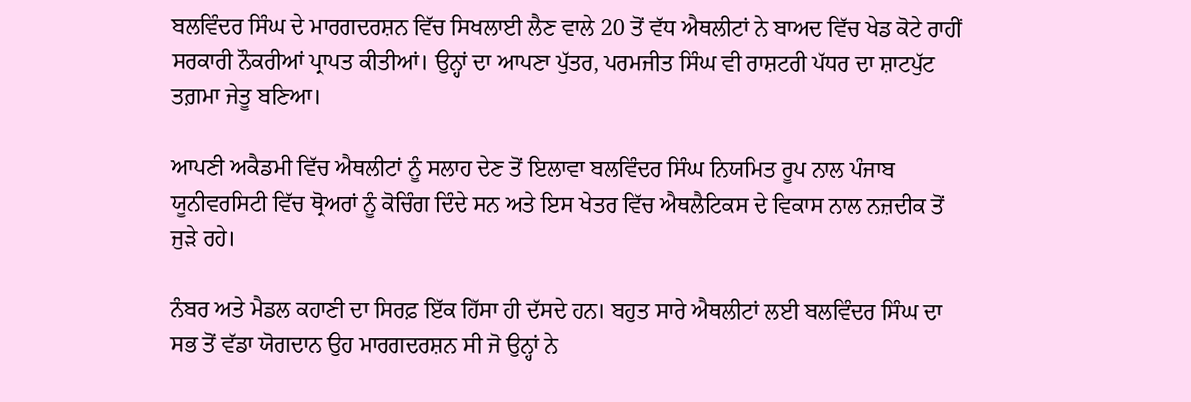ਬਲਵਿੰਦਰ ਸਿੰਘ ਦੇ ਮਾਰਗਦਰਸ਼ਨ ਵਿੱਚ ਸਿਖਲਾਈ ਲੈਣ ਵਾਲੇ 20 ਤੋਂ ਵੱਧ ਐਥਲੀਟਾਂ ਨੇ ਬਾਅਦ ਵਿੱਚ ਖੇਡ ਕੋਟੇ ਰਾਹੀਂ ਸਰਕਾਰੀ ਨੌਕਰੀਆਂ ਪ੍ਰਾਪਤ ਕੀਤੀਆਂ। ਉਨ੍ਹਾਂ ਦਾ ਆਪਣਾ ਪੁੱਤਰ, ਪਰਮਜੀਤ ਸਿੰਘ ਵੀ ਰਾਸ਼ਟਰੀ ਪੱਧਰ ਦਾ ਸ਼ਾਟਪੁੱਟ ਤਗ਼ਮਾ ਜੇਤੂ ਬਣਿਆ।

ਆਪਣੀ ਅਕੈਡਮੀ ਵਿੱਚ ਐਥਲੀਟਾਂ ਨੂੰ ਸਲਾਹ ਦੇਣ ਤੋਂ ਇਲਾਵਾ ਬਲਵਿੰਦਰ ਸਿੰਘ ਨਿਯਮਿਤ ਰੂਪ ਨਾਲ ਪੰਜਾਬ ਯੂਨੀਵਰਸਿਟੀ ਵਿੱਚ ਥ੍ਰੋਅਰਾਂ ਨੂੰ ਕੋਚਿੰਗ ਦਿੰਦੇ ਸਨ ਅਤੇ ਇਸ ਖੇਤਰ ਵਿੱਚ ਐਥਲੈਟਿਕਸ ਦੇ ਵਿਕਾਸ ਨਾਲ ਨਜ਼ਦੀਕ ਤੋਂ ਜੁੜੇ ਰਹੇ।

ਨੰਬਰ ਅਤੇ ਮੈਡਲ ਕਹਾਣੀ ਦਾ ਸਿਰਫ਼ ਇੱਕ ਹਿੱਸਾ ਹੀ ਦੱਸਦੇ ਹਨ। ਬਹੁਤ ਸਾਰੇ ਐਥਲੀਟਾਂ ਲਈ ਬਲਵਿੰਦਰ ਸਿੰਘ ਦਾ ਸਭ ਤੋਂ ਵੱਡਾ ਯੋਗਦਾਨ ਉਹ ਮਾਰਗਦਰਸ਼ਨ ਸੀ ਜੋ ਉਨ੍ਹਾਂ ਨੇ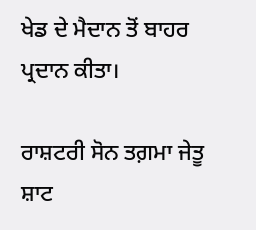ਖੇਡ ਦੇ ਮੈਦਾਨ ਤੋਂ ਬਾਹਰ ਪ੍ਰਦਾਨ ਕੀਤਾ।

ਰਾਸ਼ਟਰੀ ਸੋਨ ਤਗ਼ਮਾ ਜੇਤੂ ਸ਼ਾਟ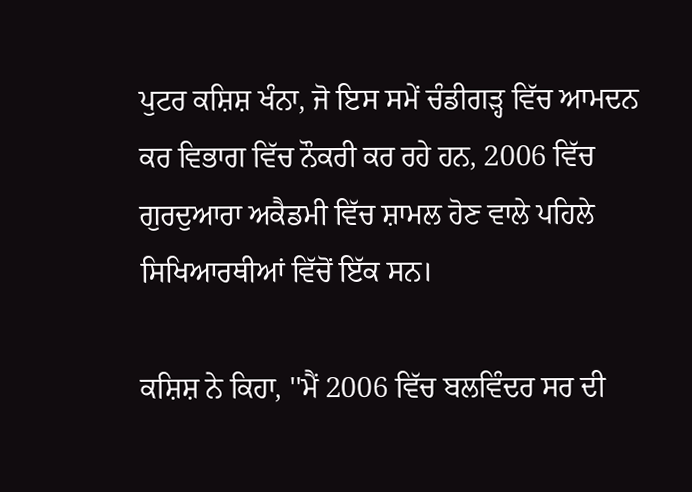ਪੁਟਰ ਕਸ਼ਿਸ਼ ਖੰਨਾ, ਜੋ ਇਸ ਸਮੇਂ ਚੰਡੀਗੜ੍ਹ ਵਿੱਚ ਆਮਦਨ ਕਰ ਵਿਭਾਗ ਵਿੱਚ ਨੌਕਰੀ ਕਰ ਰਹੇ ਹਨ, 2006 ਵਿੱਚ ਗੁਰਦੁਆਰਾ ਅਕੈਡਮੀ ਵਿੱਚ ਸ਼ਾਮਲ ਹੋਣ ਵਾਲੇ ਪਹਿਲੇ ਸਿਖਿਆਰਥੀਆਂ ਵਿੱਚੋਂ ਇੱਕ ਸਨ।

ਕਸ਼ਿਸ਼ ਨੇ ਕਿਹਾ, ''ਮੈਂ 2006 ਵਿੱਚ ਬਲਵਿੰਦਰ ਸਰ ਦੀ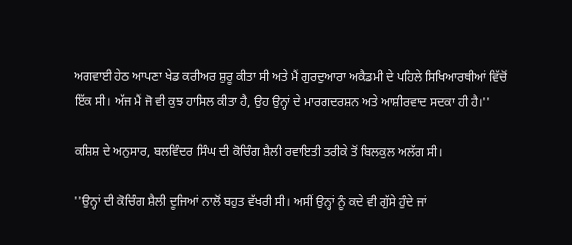ਅਗਵਾਈ ਹੇਠ ਆਪਣਾ ਖੇਡ ਕਰੀਅਰ ਸ਼ੁਰੂ ਕੀਤਾ ਸੀ ਅਤੇ ਮੈਂ ਗੁਰਦੁਆਰਾ ਅਕੈਡਮੀ ਦੇ ਪਹਿਲੇ ਸਿਖਿਆਰਥੀਆਂ ਵਿੱਚੋਂ ਇੱਕ ਸੀ। ਅੱਜ ਮੈਂ ਜੋ ਵੀ ਕੁਝ ਹਾਸਿਲ ਕੀਤਾ ਹੈ, ਉਹ ਉਨ੍ਹਾਂ ਦੇ ਮਾਰਗਦਰਸ਼ਨ ਅਤੇ ਆਸ਼ੀਰਵਾਦ ਸਦਕਾ ਹੀ ਹੈ।''

ਕਸ਼ਿਸ਼ ਦੇ ਅਨੁਸਾਰ, ਬਲਵਿੰਦਰ ਸਿੰਘ ਦੀ ਕੋਚਿੰਗ ਸ਼ੈਲੀ ਰਵਾਇਤੀ ਤਰੀਕੇ ਤੋਂ ਬਿਲਕੁਲ ਅਲੱਗ ਸੀ।

''ਉਨ੍ਹਾਂ ਦੀ ਕੋਚਿੰਗ ਸ਼ੈਲੀ ਦੂਜਿਆਂ ਨਾਲੋਂ ਬਹੁਤ ਵੱਖਰੀ ਸੀ। ਅਸੀਂ ਉਨ੍ਹਾਂ ਨੂੰ ਕਦੇ ਵੀ ਗੁੱਸੇ ਹੁੰਦੇ ਜਾਂ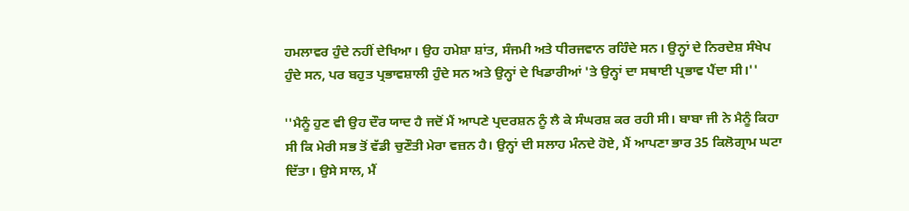ਹਮਲਾਵਰ ਹੁੰਦੇ ਨਹੀਂ ਦੇਖਿਆ। ਉਹ ਹਮੇਸ਼ਾ ਸ਼ਾਂਤ, ਸੰਜਮੀ ਅਤੇ ਧੀਰਜਵਾਨ ਰਹਿੰਦੇ ਸਨ। ਉਨ੍ਹਾਂ ਦੇ ਨਿਰਦੇਸ਼ ਸੰਖੇਪ ਹੁੰਦੇ ਸਨ, ਪਰ ਬਹੁਤ ਪ੍ਰਭਾਵਸ਼ਾਲੀ ਹੁੰਦੇ ਸਨ ਅਤੇ ਉਨ੍ਹਾਂ ਦੇ ਖਿਡਾਰੀਆਂ 'ਤੇ ਉਨ੍ਹਾਂ ਦਾ ਸਥਾਈ ਪ੍ਰਭਾਵ ਪੈਂਦਾ ਸੀ।''

''ਮੈਨੂੰ ਹੁਣ ਵੀ ਉਹ ਦੌਰ ਯਾਦ ਹੈ ਜਦੋਂ ਮੈਂ ਆਪਣੇ ਪ੍ਰਦਰਸ਼ਨ ਨੂੰ ਲੈ ਕੇ ਸੰਘਰਸ਼ ਕਰ ਰਹੀ ਸੀ। ਬਾਬਾ ਜੀ ਨੇ ਮੈਨੂੰ ਕਿਹਾ ਸੀ ਕਿ ਮੇਰੀ ਸਭ ਤੋਂ ਵੱਡੀ ਚੁਣੌਤੀ ਮੇਰਾ ਵਜ਼ਨ ਹੈ। ਉਨ੍ਹਾਂ ਦੀ ਸਲਾਹ ਮੰਨਦੇ ਹੋਏ, ਮੈਂ ਆਪਣਾ ਭਾਰ 35 ਕਿਲੋਗ੍ਰਾਮ ਘਟਾ ਦਿੱਤਾ। ਉਸੇ ਸਾਲ, ਮੈਂ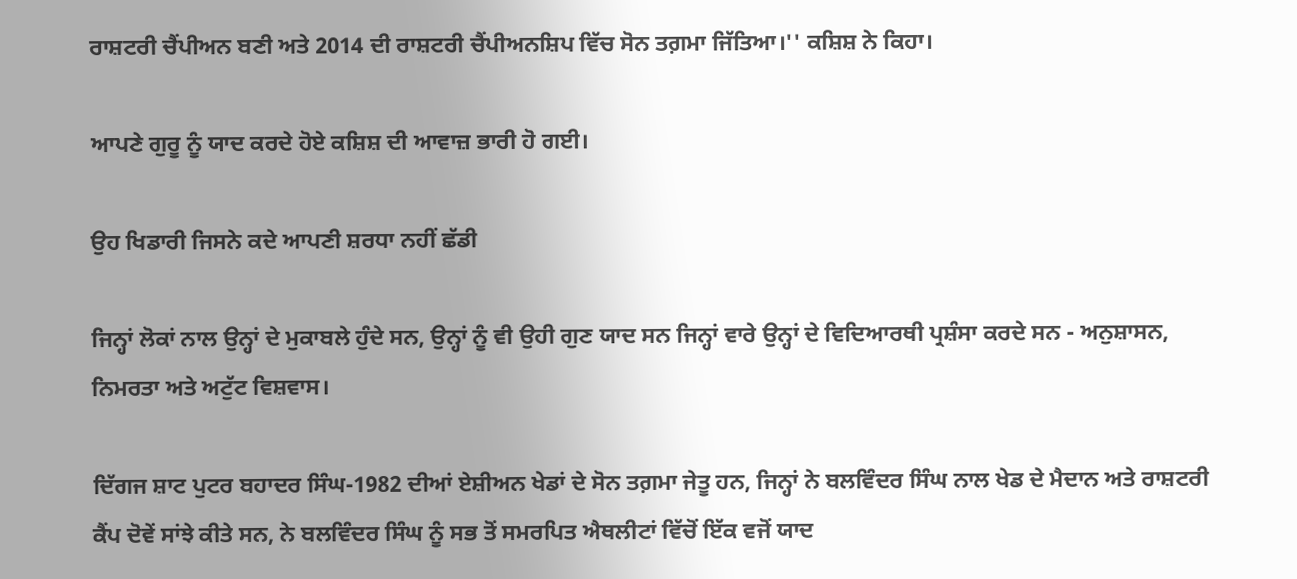ਰਾਸ਼ਟਰੀ ਚੈਂਪੀਅਨ ਬਣੀ ਅਤੇ 2014 ਦੀ ਰਾਸ਼ਟਰੀ ਚੈਂਪੀਅਨਸ਼ਿਪ ਵਿੱਚ ਸੋਨ ਤਗ਼ਮਾ ਜਿੱਤਿਆ।'' ਕਸ਼ਿਸ਼ ਨੇ ਕਿਹਾ।

ਆਪਣੇ ਗੁਰੂ ਨੂੰ ਯਾਦ ਕਰਦੇ ਹੋਏ ਕਸ਼ਿਸ਼ ਦੀ ਆਵਾਜ਼ ਭਾਰੀ ਹੋ ਗਈ।

ਉਹ ਖਿਡਾਰੀ ਜਿਸਨੇ ਕਦੇ ਆਪਣੀ ਸ਼ਰਧਾ ਨਹੀਂ ਛੱਡੀ

ਜਿਨ੍ਹਾਂ ਲੋਕਾਂ ਨਾਲ ਉਨ੍ਹਾਂ ਦੇ ਮੁਕਾਬਲੇ ਹੁੰਦੇ ਸਨ, ਉਨ੍ਹਾਂ ਨੂੰ ਵੀ ਉਹੀ ਗੁਣ ਯਾਦ ਸਨ ਜਿਨ੍ਹਾਂ ਵਾਰੇ ਉਨ੍ਹਾਂ ਦੇ ਵਿਦਿਆਰਥੀ ਪ੍ਰਸ਼ੰਸਾ ਕਰਦੇ ਸਨ - ਅਨੁਸ਼ਾਸਨ, ਨਿਮਰਤਾ ਅਤੇ ਅਟੁੱਟ ਵਿਸ਼ਵਾਸ।

ਦਿੱਗਜ ਸ਼ਾਟ ਪੁਟਰ ਬਹਾਦਰ ਸਿੰਘ-1982 ਦੀਆਂ ਏਸ਼ੀਅਨ ਖੇਡਾਂ ਦੇ ਸੋਨ ਤਗ਼ਮਾ ਜੇਤੂ ਹਨ, ਜਿਨ੍ਹਾਂ ਨੇ ਬਲਵਿੰਦਰ ਸਿੰਘ ਨਾਲ ਖੇਡ ਦੇ ਮੈਦਾਨ ਅਤੇ ਰਾਸ਼ਟਰੀ ਕੈਂਪ ਦੋਵੇਂ ਸਾਂਝੇ ਕੀਤੇ ਸਨ, ਨੇ ਬਲਵਿੰਦਰ ਸਿੰਘ ਨੂੰ ਸਭ ਤੋਂ ਸਮਰਪਿਤ ਐਥਲੀਟਾਂ ਵਿੱਚੋਂ ਇੱਕ ਵਜੋਂ ਯਾਦ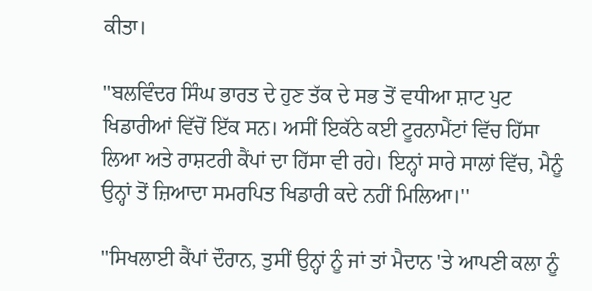ਕੀਤਾ।

''ਬਲਵਿੰਦਰ ਸਿੰਘ ਭਾਰਤ ਦੇ ਹੁਣ ਤੱਕ ਦੇ ਸਭ ਤੋਂ ਵਧੀਆ ਸ਼ਾਟ ਪੁਟ ਖਿਡਾਰੀਆਂ ਵਿੱਚੋਂ ਇੱਕ ਸਨ। ਅਸੀਂ ਇਕੱਠੇ ਕਈ ਟੂਰਨਾਮੈਂਟਾਂ ਵਿੱਚ ਹਿੱਸਾ ਲਿਆ ਅਤੇ ਰਾਸ਼ਟਰੀ ਕੈਂਪਾਂ ਦਾ ਹਿੱਸਾ ਵੀ ਰਹੇ। ਇਨ੍ਹਾਂ ਸਾਰੇ ਸਾਲਾਂ ਵਿੱਚ, ਮੈਨੂੰ ਉਨ੍ਹਾਂ ਤੋਂ ਜ਼ਿਆਦਾ ਸਮਰਪਿਤ ਖਿਡਾਰੀ ਕਦੇ ਨਹੀਂ ਮਿਲਿਆ।''

''ਸਿਖਲਾਈ ਕੈਂਪਾਂ ਦੌਰਾਨ, ਤੁਸੀਂ ਉਨ੍ਹਾਂ ਨੂੰ ਜਾਂ ਤਾਂ ਮੈਦਾਨ 'ਤੇ ਆਪਣੀ ਕਲਾ ਨੂੰ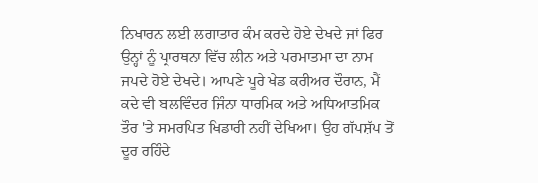ਨਿਖਾਰਨ ਲਈ ਲਗਾਤਾਰ ਕੰਮ ਕਰਦੇ ਹੋਏ ਦੇਖਦੇ ਜਾਂ ਫਿਰ ਉਨ੍ਹਾਂ ਨੂੰ ਪ੍ਰਾਰਥਨਾ ਵਿੱਚ ਲੀਨ ਅਤੇ ਪਰਮਾਤਮਾ ਦਾ ਨਾਮ ਜਪਦੇ ਹੋਏ ਦੇਖਦੇ। ਆਪਣੇ ਪੂਰੇ ਖੇਡ ਕਰੀਅਰ ਦੌਰਾਨ, ਮੈਂ ਕਦੇ ਵੀ ਬਲਵਿੰਦਰ ਜਿੰਨਾ ਧਾਰਮਿਕ ਅਤੇ ਅਧਿਆਤਮਿਕ ਤੌਰ 'ਤੇ ਸਮਰਪਿਤ ਖਿਡਾਰੀ ਨਹੀਂ ਦੇਖਿਆ। ਉਹ ਗੱਪਸ਼ੱਪ ਤੋਂ ਦੂਰ ਰਹਿੰਦੇ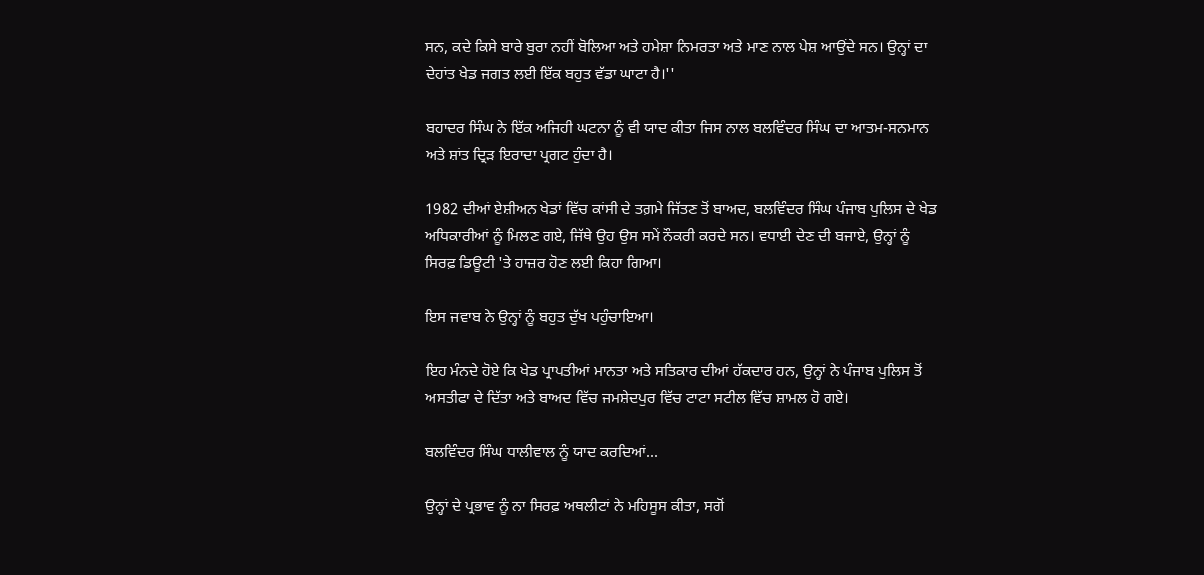ਸਨ, ਕਦੇ ਕਿਸੇ ਬਾਰੇ ਬੁਰਾ ਨਹੀਂ ਬੋਲਿਆ ਅਤੇ ਹਮੇਸ਼ਾ ਨਿਮਰਤਾ ਅਤੇ ਮਾਣ ਨਾਲ ਪੇਸ਼ ਆਉਂਦੇ ਸਨ। ਉਨ੍ਹਾਂ ਦਾ ਦੇਹਾਂਤ ਖੇਡ ਜਗਤ ਲਈ ਇੱਕ ਬਹੁਤ ਵੱਡਾ ਘਾਟਾ ਹੈ।''

ਬਹਾਦਰ ਸਿੰਘ ਨੇ ਇੱਕ ਅਜਿਹੀ ਘਟਨਾ ਨੂੰ ਵੀ ਯਾਦ ਕੀਤਾ ਜਿਸ ਨਾਲ ਬਲਵਿੰਦਰ ਸਿੰਘ ਦਾ ਆਤਮ-ਸਨਮਾਨ ਅਤੇ ਸ਼ਾਂਤ ਦ੍ਰਿੜ ਇਰਾਦਾ ਪ੍ਰਗਟ ਹੁੰਦਾ ਹੈ।

1982 ਦੀਆਂ ਏਸ਼ੀਅਨ ਖੇਡਾਂ ਵਿੱਚ ਕਾਂਸੀ ਦੇ ਤਗ਼ਮੇ ਜਿੱਤਣ ਤੋਂ ਬਾਅਦ, ਬਲਵਿੰਦਰ ਸਿੰਘ ਪੰਜਾਬ ਪੁਲਿਸ ਦੇ ਖੇਡ ਅਧਿਕਾਰੀਆਂ ਨੂੰ ਮਿਲਣ ਗਏ, ਜਿੱਥੇ ਉਹ ਉਸ ਸਮੇਂ ਨੌਕਰੀ ਕਰਦੇ ਸਨ। ਵਧਾਈ ਦੇਣ ਦੀ ਬਜਾਏ, ਉਨ੍ਹਾਂ ਨੂੰ ਸਿਰਫ਼ ਡਿਊਟੀ 'ਤੇ ਹਾਜ਼ਰ ਹੋਣ ਲਈ ਕਿਹਾ ਗਿਆ।

ਇਸ ਜਵਾਬ ਨੇ ਉਨ੍ਹਾਂ ਨੂੰ ਬਹੁਤ ਦੁੱਖ ਪਹੁੰਚਾਇਆ।

ਇਹ ਮੰਨਦੇ ਹੋਏ ਕਿ ਖੇਡ ਪ੍ਰਾਪਤੀਆਂ ਮਾਨਤਾ ਅਤੇ ਸਤਿਕਾਰ ਦੀਆਂ ਹੱਕਦਾਰ ਹਨ, ਉਨ੍ਹਾਂ ਨੇ ਪੰਜਾਬ ਪੁਲਿਸ ਤੋਂ ਅਸਤੀਫਾ ਦੇ ਦਿੱਤਾ ਅਤੇ ਬਾਅਦ ਵਿੱਚ ਜਮਸ਼ੇਦਪੁਰ ਵਿੱਚ ਟਾਟਾ ਸਟੀਲ ਵਿੱਚ ਸ਼ਾਮਲ ਹੋ ਗਏ।

ਬਲਵਿੰਦਰ ਸਿੰਘ ਧਾਲੀਵਾਲ ਨੂੰ ਯਾਦ ਕਰਦਿਆਂ...

ਉਨ੍ਹਾਂ ਦੇ ਪ੍ਰਭਾਵ ਨੂੰ ਨਾ ਸਿਰਫ਼ ਅਥਲੀਟਾਂ ਨੇ ਮਹਿਸੂਸ ਕੀਤਾ, ਸਗੋਂ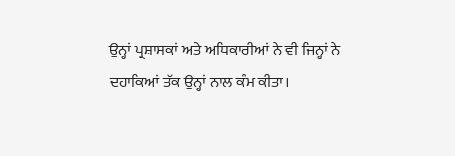ਉਨ੍ਹਾਂ ਪ੍ਰਸ਼ਾਸਕਾਂ ਅਤੇ ਅਧਿਕਾਰੀਆਂ ਨੇ ਵੀ ਜਿਨ੍ਹਾਂ ਨੇ ਦਹਾਕਿਆਂ ਤੱਕ ਉਨ੍ਹਾਂ ਨਾਲ ਕੰਮ ਕੀਤਾ।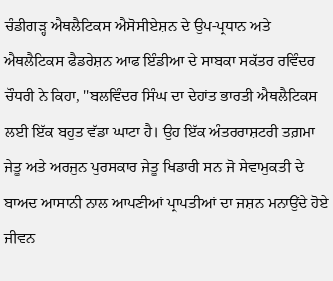ਚੰਡੀਗੜ੍ਹ ਐਥਲੈਟਿਕਸ ਐਸੋਸੀਏਸ਼ਨ ਦੇ ਉਪ-ਪ੍ਰਧਾਨ ਅਤੇ ਐਥਲੈਟਿਕਸ ਫੈਡਰੇਸ਼ਨ ਆਫ ਇੰਡੀਆ ਦੇ ਸਾਬਕਾ ਸਕੱਤਰ ਰਵਿੰਦਰ ਚੌਧਰੀ ਨੇ ਕਿਹਾ, ''ਬਲਵਿੰਦਰ ਸਿੰਘ ਦਾ ਦੇਹਾਂਤ ਭਾਰਤੀ ਐਥਲੈਟਿਕਸ ਲਈ ਇੱਕ ਬਹੁਤ ਵੱਡਾ ਘਾਟਾ ਹੈ। ਉਹ ਇੱਕ ਅੰਤਰਰਾਸ਼ਟਰੀ ਤਗ਼ਮਾ ਜੇਤੂ ਅਤੇ ਅਰਜੁਨ ਪੁਰਸਕਾਰ ਜੇਤੂ ਖਿਡਾਰੀ ਸਨ ਜੋ ਸੇਵਾਮੁਕਤੀ ਦੇ ਬਾਅਦ ਆਸਾਨੀ ਨਾਲ ਆਪਣੀਆਂ ਪ੍ਰਾਪਤੀਆਂ ਦਾ ਜਸ਼ਨ ਮਨਾਉਂਦੇ ਹੋਏ ਜੀਵਨ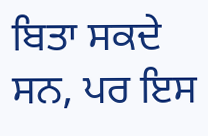ਬਿਤਾ ਸਕਦੇ ਸਨ, ਪਰ ਇਸ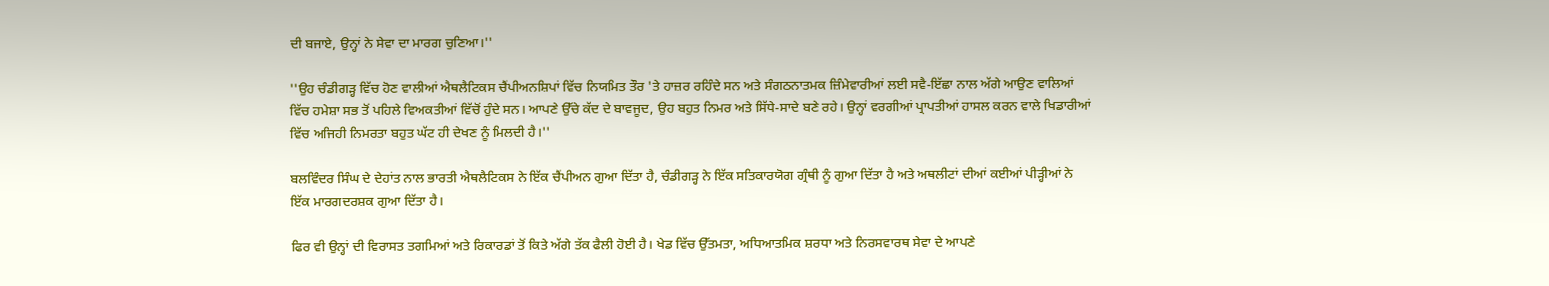ਦੀ ਬਜਾਏ, ਉਨ੍ਹਾਂ ਨੇ ਸੇਵਾ ਦਾ ਮਾਰਗ ਚੁਣਿਆ।''

''ਉਹ ਚੰਡੀਗੜ੍ਹ ਵਿੱਚ ਹੋਣ ਵਾਲੀਆਂ ਐਥਲੈਟਿਕਸ ਚੈਂਪੀਅਨਸ਼ਿਪਾਂ ਵਿੱਚ ਨਿਯਮਿਤ ਤੌਰ 'ਤੇ ਹਾਜ਼ਰ ਰਹਿੰਦੇ ਸਨ ਅਤੇ ਸੰਗਠਨਾਤਮਕ ਜ਼ਿੰਮੇਵਾਰੀਆਂ ਲਈ ਸਵੈ-ਇੱਛਾ ਨਾਲ ਅੱਗੇ ਆਉਣ ਵਾਲਿਆਂ ਵਿੱਚ ਹਮੇਸ਼ਾ ਸਭ ਤੋਂ ਪਹਿਲੇ ਵਿਅਕਤੀਆਂ ਵਿੱਚੋਂ ਹੁੰਦੇ ਸਨ। ਆਪਣੇ ਉੱਚੇ ਕੱਦ ਦੇ ਬਾਵਜੂਦ, ਉਹ ਬਹੁਤ ਨਿਮਰ ਅਤੇ ਸਿੱਧੇ-ਸਾਦੇ ਬਣੇ ਰਹੇ। ਉਨ੍ਹਾਂ ਵਰਗੀਆਂ ਪ੍ਰਾਪਤੀਆਂ ਹਾਸਲ ਕਰਨ ਵਾਲੇ ਖਿਡਾਰੀਆਂ ਵਿੱਚ ਅਜਿਹੀ ਨਿਮਰਤਾ ਬਹੁਤ ਘੱਟ ਹੀ ਦੇਖਣ ਨੂੰ ਮਿਲਦੀ ਹੈ।''

ਬਲਵਿੰਦਰ ਸਿੰਘ ਦੇ ਦੇਹਾਂਤ ਨਾਲ ਭਾਰਤੀ ਐਥਲੈਟਿਕਸ ਨੇ ਇੱਕ ਚੈਂਪੀਅਨ ਗੁਆ ਦਿੱਤਾ ਹੈ, ਚੰਡੀਗੜ੍ਹ ਨੇ ਇੱਕ ਸਤਿਕਾਰਯੋਗ ਗ੍ਰੰਥੀ ਨੂੰ ਗੁਆ ਦਿੱਤਾ ਹੈ ਅਤੇ ਅਥਲੀਟਾਂ ਦੀਆਂ ਕਈਆਂ ਪੀੜ੍ਹੀਆਂ ਨੇ ਇੱਕ ਮਾਰਗਦਰਸ਼ਕ ਗੁਆ ਦਿੱਤਾ ਹੈ।

ਫਿਰ ਵੀ ਉਨ੍ਹਾਂ ਦੀ ਵਿਰਾਸਤ ਤਗਮਿਆਂ ਅਤੇ ਰਿਕਾਰਡਾਂ ਤੋਂ ਕਿਤੇ ਅੱਗੇ ਤੱਕ ਫੈਲੀ ਹੋਈ ਹੈ। ਖੇਡ ਵਿੱਚ ਉੱਤਮਤਾ, ਅਧਿਆਤਮਿਕ ਸ਼ਰਧਾ ਅਤੇ ਨਿਰਸਵਾਰਥ ਸੇਵਾ ਦੇ ਆਪਣੇ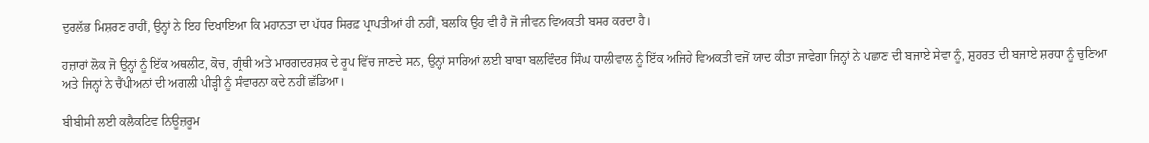ਦੁਰਲੱਭ ਮਿਸ਼ਰਣ ਰਾਹੀਂ, ਉਨ੍ਹਾਂ ਨੇ ਇਹ ਦਿਖਾਇਆ ਕਿ ਮਹਾਨਤਾ ਦਾ ਪੱਧਰ ਸਿਰਫ਼ ਪ੍ਰਾਪਤੀਆਂ ਹੀ ਨਹੀਂ, ਬਲਕਿ ਉਹ ਵੀ ਹੈ ਜੋ ਜੀਵਨ ਵਿਅਕਤੀ ਬਸਰ ਕਰਦਾ ਹੈ।

ਹਜ਼ਾਰਾਂ ਲੋਕ ਜੋ ਉਨ੍ਹਾਂ ਨੂੰ ਇੱਕ ਅਥਲੀਟ, ਕੋਚ, ਗ੍ਰੰਥੀ ਅਤੇ ਮਾਰਗਦਰਸ਼ਕ ਦੇ ਰੂਪ ਵਿੱਚ ਜਾਣਦੇ ਸਨ, ਉਨ੍ਹਾਂ ਸਾਰਿਆਂ ਲਈ ਬਾਬਾ ਬਲਵਿੰਦਰ ਸਿੰਘ ਧਾਲੀਵਾਲ ਨੂੰ ਇੱਕ ਅਜਿਹੇ ਵਿਅਕਤੀ ਵਜੋਂ ਯਾਦ ਕੀਤਾ ਜਾਵੇਗਾ ਜਿਨ੍ਹਾਂ ਨੇ ਪਛਾਣ ਦੀ ਬਜਾਏ ਸੇਵਾ ਨੂੰ, ਸ਼ੁਹਰਤ ਦੀ ਬਜਾਏ ਸ਼ਰਧਾ ਨੂੰ ਚੁਣਿਆ ਅਤੇ ਜਿਨ੍ਹਾਂ ਨੇ ਚੈਂਪੀਅਨਾਂ ਦੀ ਅਗਲੀ ਪੀੜ੍ਹੀ ਨੂੰ ਸੰਵਾਰਨਾ ਕਦੇ ਨਹੀਂ ਛੱਡਿਆ।

ਬੀਬੀਸੀ ਲਈ ਕਲੈਕਟਿਵ ਨਿਊਜ਼ਰੂਮ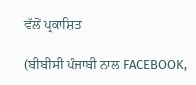ਵੱਲੋਂ ਪ੍ਰਕਾਸ਼ਿਤ

(ਬੀਬੀਸੀ ਪੰਜਾਬੀ ਨਾਲ FACEBOOK,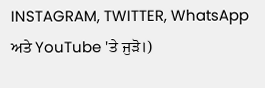INSTAGRAM, TWITTER, WhatsApp ਅਤੇ YouTube 'ਤੇ ਜੁੜੋ।)